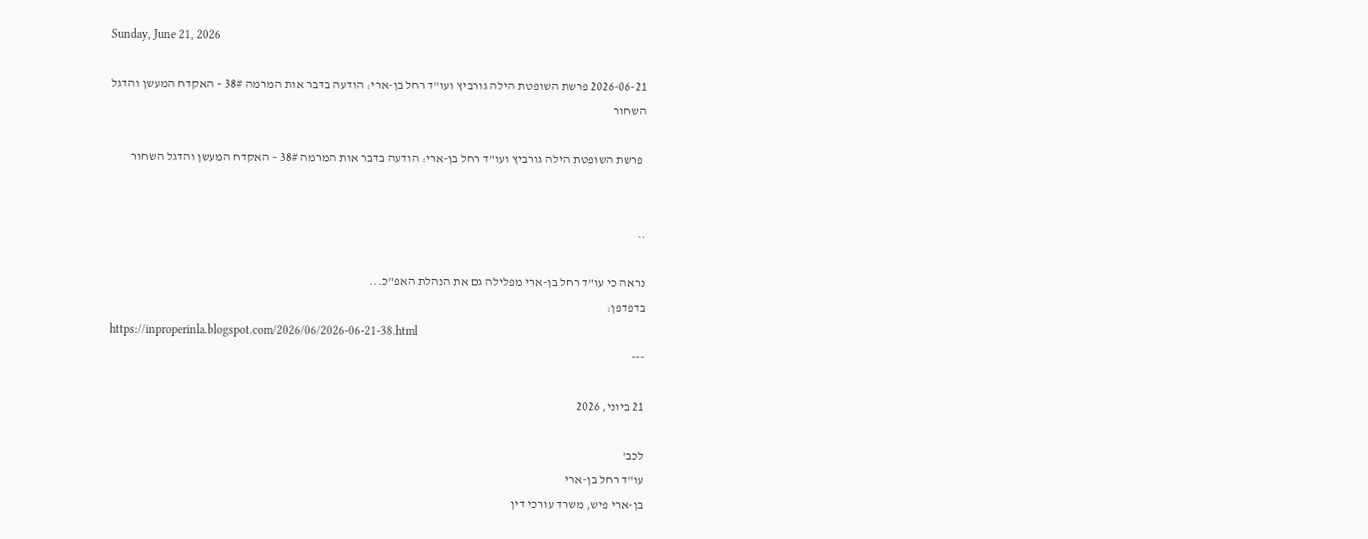Sunday, June 21, 2026

2026-06-21 פרשת השופטת הילה גורביץ ועו"ד רחל בן-ארי: הודעה בדבר אות המרמה 38# – האקדח המעשן והדגל השחור

 פרשת השופטת הילה גורביץ ועו"ד רחל בן-ארי: הודעה בדבר אות המרמה 38# – האקדח המעשן והדגל השחור


..

נראה כי עו"ד רחל בן-ארי מפלילה גם את הנהלת האפ"כ...
בדפדפן:
https://inproperinla.blogspot.com/2026/06/2026-06-21-38.html
---

21 ביוני, 2026

לכב'
עו"ד רחל בן-ארי
בן-ארי פיש, משרד עורכי דין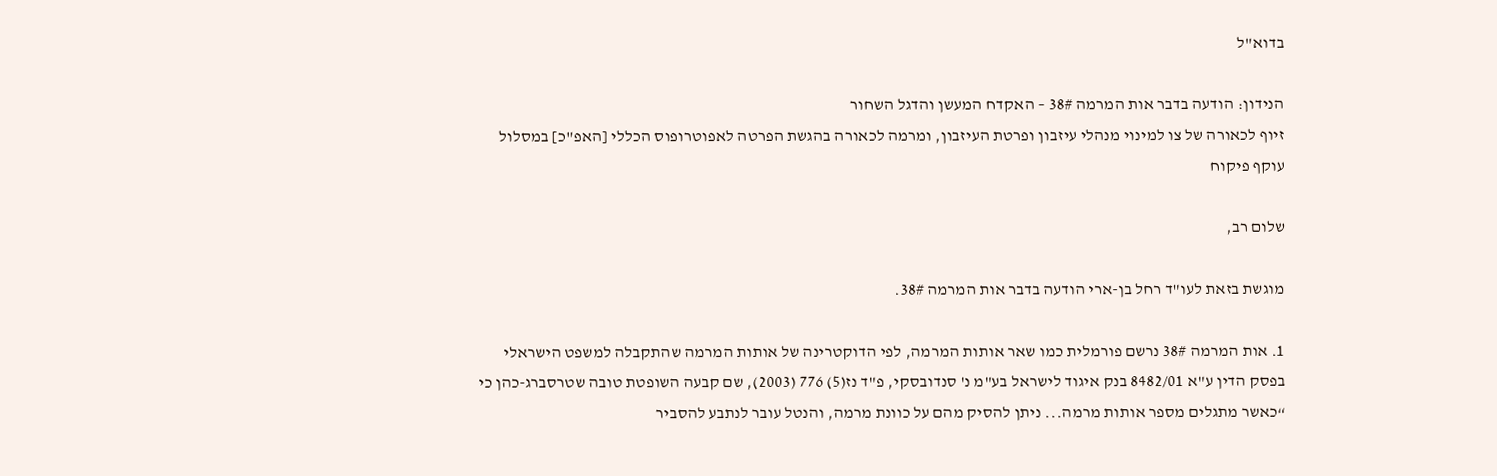בדוא"ל

הנידון: הודעה בדבר אות המרמה 38# – האקדח המעשן והדגל השחור
זיוף לכאורה של צו למינוי מנהלי עיזבון ופרטת העיזבון, ומרמה לכאורה בהגשת הפרטה לאפוטרופוס הכללי [האפ"כ] במסלול עוקף פיקוח

שלום רב,

מוגשת בזאת לעו"ד רחל בן-ארי הודעה בדבר אות המרמה 38#.

1. אות המרמה 38# נרשם פורמלית כמו שאר אותות המרמה, לפי הדוקטרינה של אותות המרמה שהתקבלה למשפט הישראלי בפסק הדין ע"א 8482/01 בנק איגוד לישראל בע"מ נ' סנדובסקי, פ"ד נז(5) 776 (2003), שם קבעה השופטת טובה שטרסברג-כהן כי “כאשר מתגלים מספר אותות מרמה... ניתן להסיק מהם על כוונת מרמה, והנטל עובר לנתבע להסביר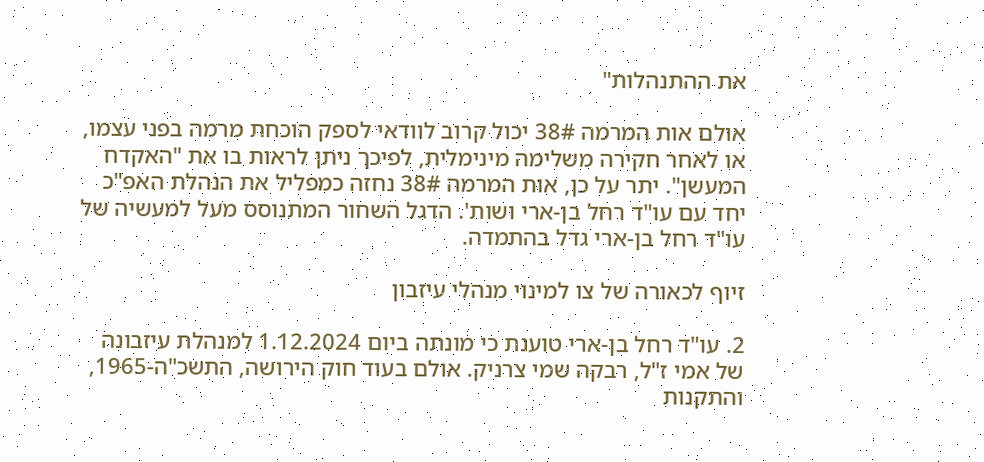את ההתנהלות"

אולם אות המרמה 38# יכול קרוב לוודאי לספק הוכחת מרמה בפני עצמו, או לאחר חקירה משלימה מינימלית, לפיכך ניתן לראות בו את "האקדח המעשן". יתר על כן, אות המרמה 38# נחזה כמפליל את הנהלת האפ"כ יחד עם עו"ד רחל בן-ארי ושות'. הדגל השחור המתנוסס מעל למעשיה של עו"ד רחל בן-ארי גדל בהתמדה.

זיוף לכאורה של צו למינוי מנהלי עיזבון

2. עו"ד רחל בן-ארי טוענת כי מונתה ביום 1.12.2024 למנהלת עיזבונה של אמי ז"ל, רבקה שמי צרניק. אולם בעוד חוק הירושה, התשכ"ה-1965, והתקנות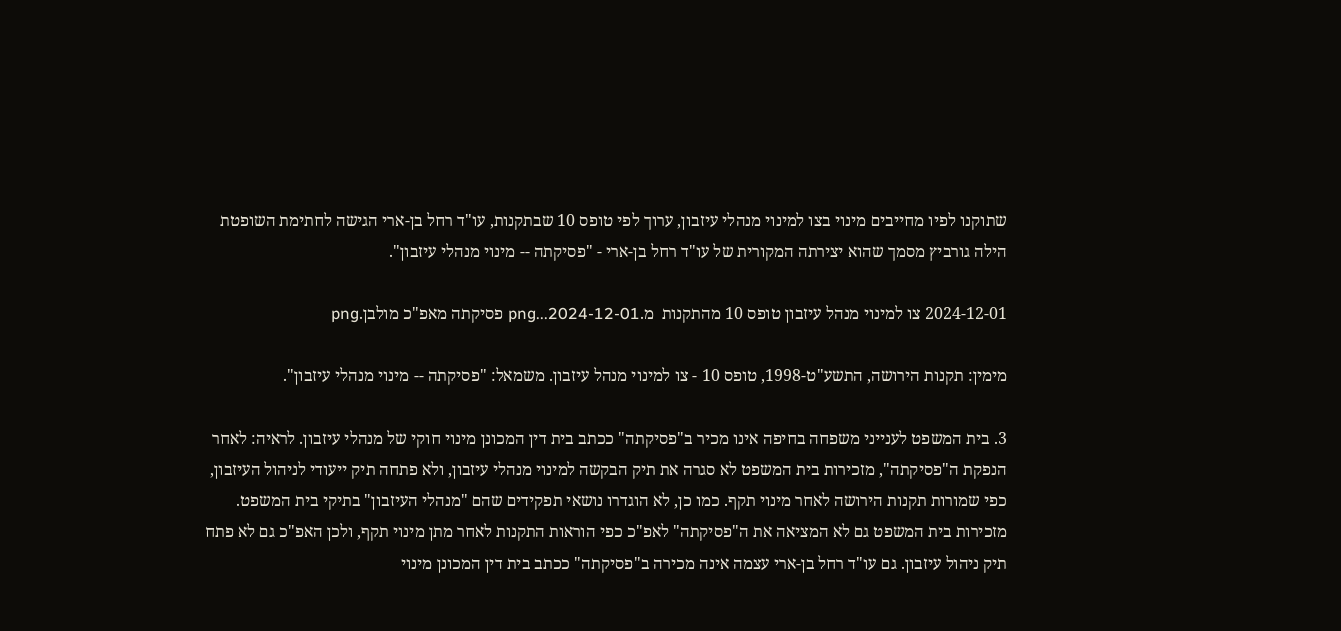שתוקנו לפיו מחייבים מינוי בצו למינוי מנהלי עיזבון, ערוך לפי טופס 10 שבתקנות, עו"ד רחל בן-ארי הגישה לחתימת השופטת הילה גורביץ מסמך שהוא יצירתה המקורית של עו"ד רחל בן-ארי - "פסיקתה -- מינוי מנהלי עיזבון".

2024-12-01 צו למינוי מנהל עיזבון טופס 10 מהתקנות  מ.png...2024-12-01 פסיקתה מאפ"כ מולבן.png

מימין: תקנות הירושה, התשע"ט-1998, טופס 10 - צו למינוי מנהל עיזבון. משמאל: "פסיקתה -- מינוי מנהלי עיזבון".

3. בית המשפט לענייני משפחה בחיפה אינו מכיר ב"פסיקתה" ככתב בית דין המכונן מינוי חוקי של מנהלי עיזבון. לראיה: לאחר הנפקת ה"פסיקתה", מזכירות בית המשפט לא סגרה את תיק הבקשה למינוי מנהלי עיזבון, ולא פתחה תיק ייעודי לניהול העיזבון, כפי שמורות תקנות הירושה לאחר מינוי תקף. כמו כן, לא הוגדרו נושאי תפקידים שהם "מנהלי העיזבון" בתיקי בית המשפט. מזכירות בית המשפט גם לא המציאה את ה"פסיקתה" לאפ"כ כפי הוראות התקנות לאחר מתן מינוי תקף, ולכן האפ"כ גם לא פתח תיק ניהול עיזבון. גם עו"ד רחל בן-ארי עצמה אינה מכירה ב"פסיקתה" ככתב בית דין המכונן מינוי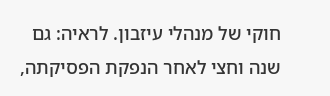חוקי של מנהלי עיזבון. לראיה: גם שנה וחצי לאחר הנפקת הפסיקתה,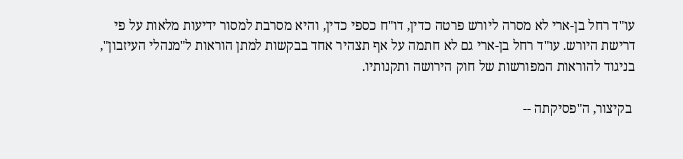עו"ד רחל בן-ארי לא מסרה ליורש פרטה כדין, דו"ח כספי כדין, והיא מסרבת למסור ידיעות מלאות על פי דרישת היורש. עו"ד רחל בן-ארי גם לא חתמה על אף תצהיר אחד בבקשות למתן הוראות ל"מנהלי העיזבון", בניגוד להוראות המפורשות של חוק הירושה ותקנותיו.

 בקיצור, ה"פסיקתה --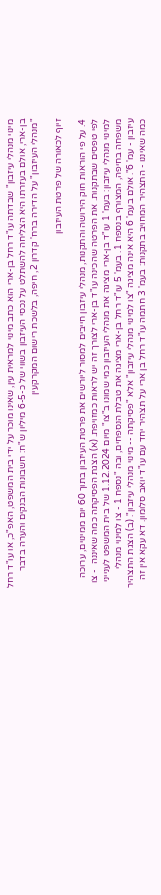מינוי מנהלי עיזבון" שבדתה עו"ד רחל בן-ארי הוא כתב מינוי למראית עין, שאינו מוכר על ידי בית המשפט, האפ"כ, או עו"ד רחל בן-ארי, אולם בעזרתו היא הצליחה להשתלט על נכסי העיזבון בשווי של כ-6-5 מיליון ש"ח: חשבונות הבנקים והערה בדבר "מנהלי העיזבון" על הדירה ברח' קדרון 2, חיפה, בלשכת רישום המקרקעין

זיוף לכאורה של פרטת העיזבון

4. על פי הוראות חוק הירושה והתקנות, מנהלי עיזבון חייבים למסור ליורשים את פרטת העיזבון בתוך 60 יום ממינוים, ערוכה לפי טפסים שבתקנות. את הפרטה שהכינה עו"ד בן-ארי לצורך זה יש לראות כמזויפת. (א) הצגת הפסיקתה כמה שאיננה  - צו למינוי מנהלי עיזבון: בעמ' 1 עו"ד בן-ארי מציגה את מנהלי העיזבון כמי שמונו ב"צו" מיום 1.12.2024 של בית המשפט לענייני משפחה בחיפה, המצורף בנספח 1. בעמ' 5 עו"ד רחל בן-ארי מציגה את טבלת הנספחים, ובה "נספח 1 - צו למינוי מנהלי עיזבון - עמ' 6". אולם בעמ' 6 היא אינה מציגה "צו למינוי מנהלי עיזבון" אלא "פסיקתה -- מינוי מנהלי עיזבון". (ב) הצגת התצהיר כמה שאיננו - התצהיר המחויב בתקנות: בעמ' 3 חתמה עו"ד רחל בן ארי על תצהיר יחד עם עו"ד יואב סלומון. דא עקא אין זה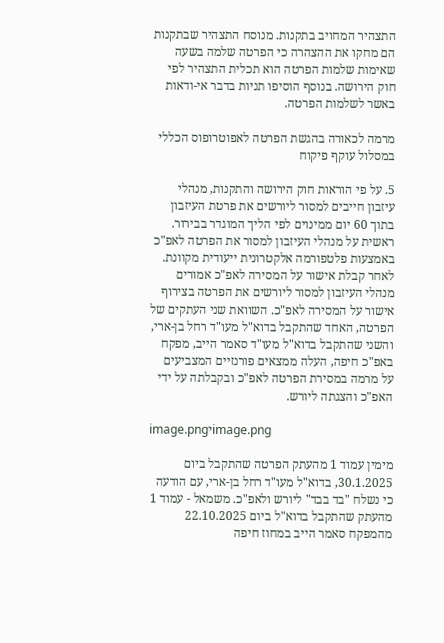התצהיר המחויב בתקנות. מנוסח התצהיר שבתקנות הם מחקו את ההצהרה כי הפרטה שלמה בשעה שאימות שלמות הפרטה הוא תכלית התצהיר לפי חוק הירושה. בנוסף הוסיפו תניות בדבר אי-ודאות באשר לשלמות הפרטה.

מרמה לכאורה בהגשת הפרטה לאפוטרופוס הכללי במסלול עוקף פיקוח

5. על פי הוראות חוק הירושה והתקנות, מנהלי עיזבון חייבים למסור ליורשים את פרטת העיזבון בתוך 60 יום ממינוים לפי הליך המוגדר בבירור. ראשית על מנהלי העיזבון למסור את הפרטה לאפ"כ באמצעות פלטפורמה אלקטרונית ייעודית מקוונת. לאחר קבלת אישור על המסירה לאפ"כ אמורים מנהלי העיזבון למסור ליורשים את הפרטה בצירוף אישור על המסירה לאפ"כ. השוואת שני העתקים של הפרטה, האחד שהתקבל בדוא"ל מעו"ד רחל בן-ארי, והשני שהתקבל בדוא"ל מעו"ד סאמר הייב, מפקח באפ"כ חיפה, העלה ממצאים פורנזיים המצביעים על מרמה במסירת הפרטה לאפ"כ ובקבלתה על ידי האפ"כ והצגתה ליורש.

image.pngיimage.png

מימין עמוד 1 מהעתק הפרטה שהתקבל ביום 30.1.2025, בדוא"ל מעו"ד רחל בן-ארי, עם הודעה כי נשלח "בד בבד" ליורש ולאפ"כ. משמאל - עמוד 1 מהעתק שהתקבל בדוא"ל ביום 22.10.2025 מהמפקח סאמר הייב במחוז חיפה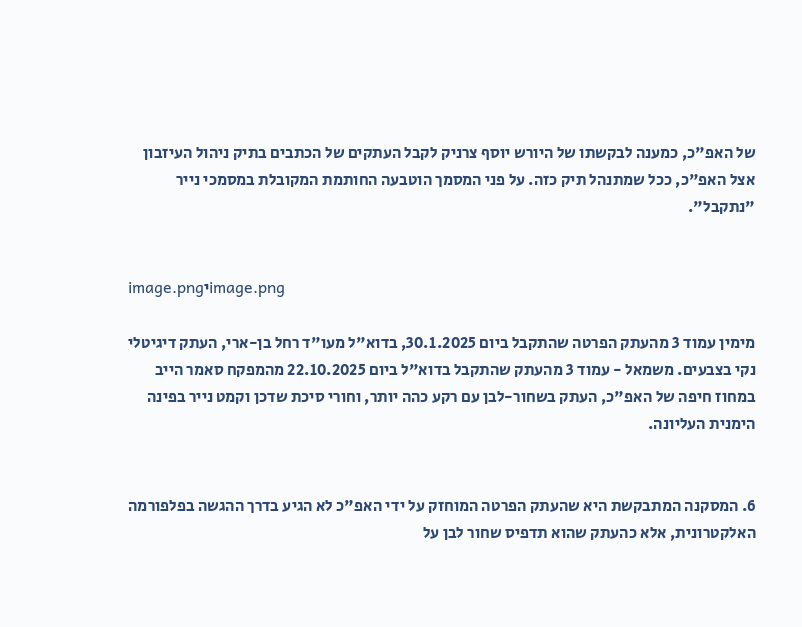של האפ"כ, כמענה לבקשתו של היורש יוסף צרניק לקבל העתקים של הכתבים בתיק ניהול העיזבון אצל האפ"כ, ככל שמתנהל תיק כזה. על פני המסמך הוטבעה החותמת המקובלת במסמכי נייר "נתקבל".


image.pngיimage.png

מימין עמוד 3 מהעתק הפרטה שהתקבל ביום 30.1.2025, בדוא"ל מעו"ד רחל בן-ארי, העתק דיגיטלי נקי בצבעים. משמאל - עמוד 3 מהעתק שהתקבל בדוא"ל ביום 22.10.2025 מהמפקח סאמר הייב במחוז חיפה של האפ"כ, העתק בשחור-לבן עם רקע כהה יותר, וחורי סיכת שדכן וקמט נייר בפינה הימנית העליונה.


6. המסקנה המתבקשת היא שהעתק הפרטה המוחזק על ידי האפ"כ לא הגיע בדרך ההגשה בפלפורמה האלקטרונית, אלא כהעתק שהוא תדפיס שחור לבן על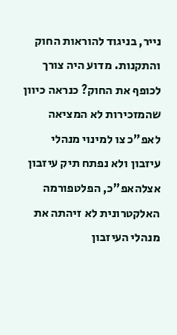נייר, בניגוד להוראות החוק והתקנות. מדוע היה צורך לכופף את החוק? כנראה כיוון שהמזכירות לא המציאה לאפ"כ צו למינוי מנהלי עיזבון ולא נפתח תיק עיזבון אצלהאפ"כ, הפלטפורמה האלקטרונית לא זיהתה את מנהלי העיזבון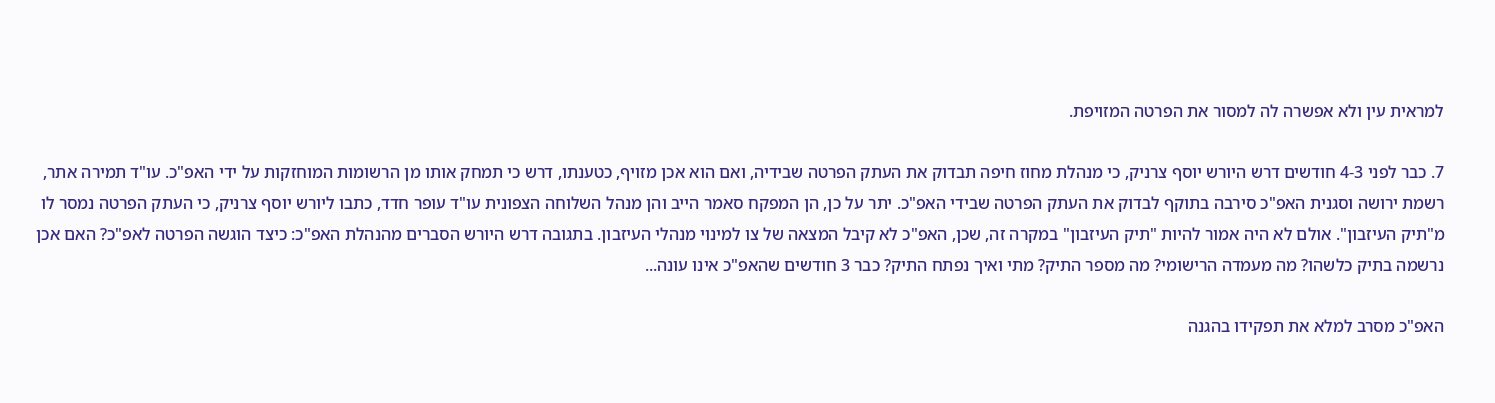למראית עין ולא אפשרה לה למסור את הפרטה המזויפת.

7. כבר לפני 4-3 חודשים דרש היורש יוסף צרניק, כי מנהלת מחוז חיפה תבדוק את העתק הפרטה שבידיה, ואם הוא אכן מזויף, כטענתו, דרש כי תמחק אותו מן הרשומות המוחזקות על ידי האפ"כ. עו"ד תמירה אתר, רשמת ירושה וסגנית האפ"כ סירבה בתוקף לבדוק את העתק הפרטה שבידי האפ"כ. יתר על כן, הן המפקח סאמר הייב והן מנהל השלוחה הצפונית עו"ד עופר חדד, כתבו ליורש יוסף צרניק, כי העתק הפרטה נמסר לו מ"תיק העיזבון". אולם לא היה אמור להיות "תיק העיזבון" במקרה זה, שכן, האפ"כ לא קיבל המצאה של צו למינוי מנהלי העיזבון. בתגובה דרש היורש הסברים מהנהלת האפ"כ: כיצד הוגשה הפרטה לאפ"כ? האם אכן נרשמה בתיק כלשהו? מה מעמדה הרישומי? מה מספר התיק? מתי ואיך נפתח התיק? כבר 3 חודשים שהאפ"כ אינו עונה...

האפ"כ מסרב למלא את תפקידו בהגנה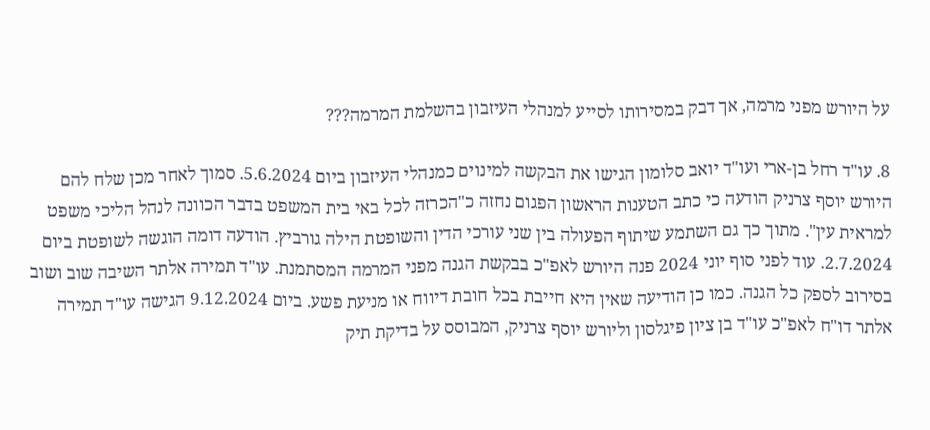על היורש מפני מרמה, אך דבק במסירותו לסייע למנהלי העיזבון בהשלמת המרמה???

8. עו"ד רחל בן-ארי ועו"ד יואב סלומון הגישו את הבקשה למינוים כמנהלי העיזבון ביום 5.6.2024. סמוך לאחר מכן שלח להם היורש יוסף צרניק הודעה כי כתב הטענות הראשון הפגום נחזה כ"הכרזה לכל באי בית המשפט בדבר הכוונה לנהל הליכי משפט למראית עין". מתוך כך גם השתמע שיתוף הפעולה בין שני עורכי הדין והשופטת הילה גורביץ. הודעה דומה הוגשה לשופטת ביום 2.7.2024. עוד לפני סוף יוני 2024 פנה היורש לאפ"כ בבקשת הגנה מפני המרמה המסתמנת. עו"ד תמירה אלתר השיבה שוב ושוב בסירוב לספק כל הגנה. כמו כן הודיעה שאין היא חייבת בכל חובת דיווח או מניעת פשע. ביום 9.12.2024 הגישה עו"ד תמירה אלתר דו"ח לאפ"כ עו"ד בן ציון פיגלסון וליורש יוסף צרניק, המבוסס על בדיקת תיק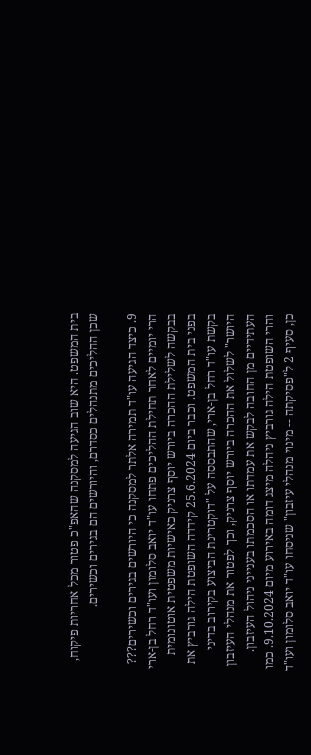בית המשפט. היא שוב הגיעה למסקנה שהאפ"כ פטור מכל אחריות פיקוח, שכן ההליכים מתנהלים כסדרם, והיורשים הם בגירים וכשירים.

9. כיצד הגיעה עו"ד תמירה אלתר למסקנה כי היורשים בגירים וכשירים??? הרי יומיים לאחר תחילת ההליכים פתחו עו"ד יואב סלומון ועו"ד רחל בן-ארי בבקשה לשלילת ההכרה ביורש יוסף צרניק כאישיות משפטית אוטונומית בפני בית המשפט. וכבר ביום 25.6.2024 קידדה השופטת הילה גורביץ את בקשת עו"ד רחל בן-ארי, שהתבססה על "דוקטרינת הביצוע בקירוב בדיני היושר" לשלול את ההכרה ביורש יוסף צרניק, וכך לפטור את מנהלי העיזבון העתידיים מן החובה לבקש את עמדתו או הסכמתו בענייני ניהול העיזבון. והרי השופטת הילה גורביץ ניהלה מיצג דומה באירוע מיום 9.10.2024. כמו כן, סעיף 2 ל"פסיקתה -- מינוי מנהלי עיזבון" שניסחו עו"ד יואב סלומון ועו"ד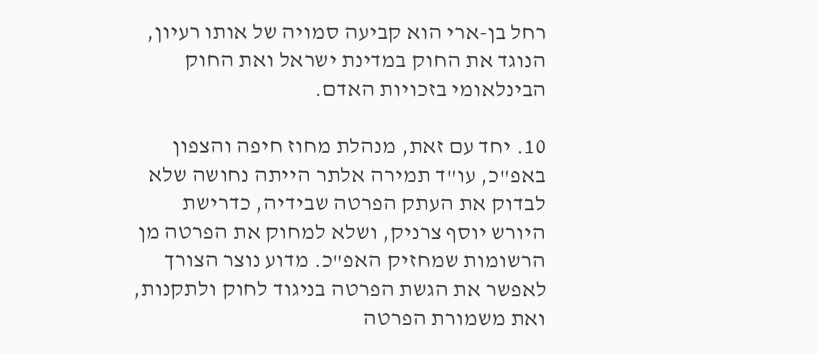רחל בן-ארי הוא קביעה סמויה של אותו רעיון, הנוגד את החוק במדינת ישראל ואת החוק הבינלאומי בזכויות האדם.

10. יחד עם זאת, מנהלת מחוז חיפה והצפון באפ"כ, עו"ד תמירה אלתר הייתה נחושה שלא לבדוק את העתק הפרטה שבידיה, כדרישת היורש יוסף צרניק, ושלא למחוק את הפרטה מן הרשומות שמחזיק האפ"כ. מדוע נוצר הצורך לאפשר את הגשת הפרטה בניגוד לחוק ולתקנות, ואת משמורת הפרטה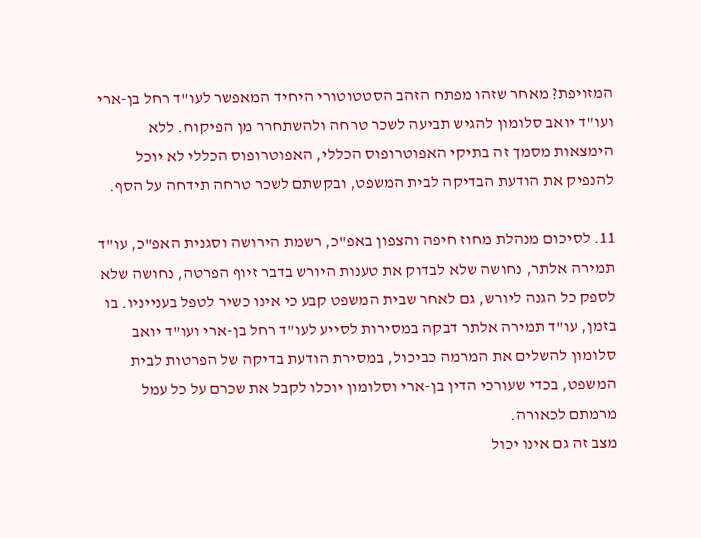המזויפת? מאחר שזהו מפתח הזהב הסטטוטורי היחיד המאפשר לעו"ד רחל בן-ארי ועו"ד יואב סלומון להגיש תביעה לשכר טרחה ולהשתחרר מן הפיקוח. ללא הימצאות מסמך זה בתיקי האפוטרופוס הכללי, האפוטרופוס הכללי לא יוכל להנפיק את הודעת הבדיקה לבית המשפט, ובקשתם לשכר טרחה תידחה על הסף.

11. לסיכום מנהלת מחוז חיפה והצפון באפ"כ, רשמת הירושה וסגנית האפ"כ, עו"ד תמירה אלתר, נחושה שלא לבדוק את טענות היורש בדבר זיוף הפרטה, נחושה שלא לספק כל הגנה ליורש, גם לאחר שבית המשפט קבע כי אינו כשיר לטפל בענייניו. בו בזמן, עו"ד תמירה אלתר דבקה במסירות לסייע לעו"ד רחל בן-ארי ועו"ד יואב סלומון להשלים את המרמה כביכול, במסירת הודעת בדיקה של הפרטות לבית המשפט, בכדי שעורכי הדין בן-ארי וסלומון יוכלו לקבל את שכרם על כל עמל מרמתם לכאורה.
מצב זה גם אינו יכול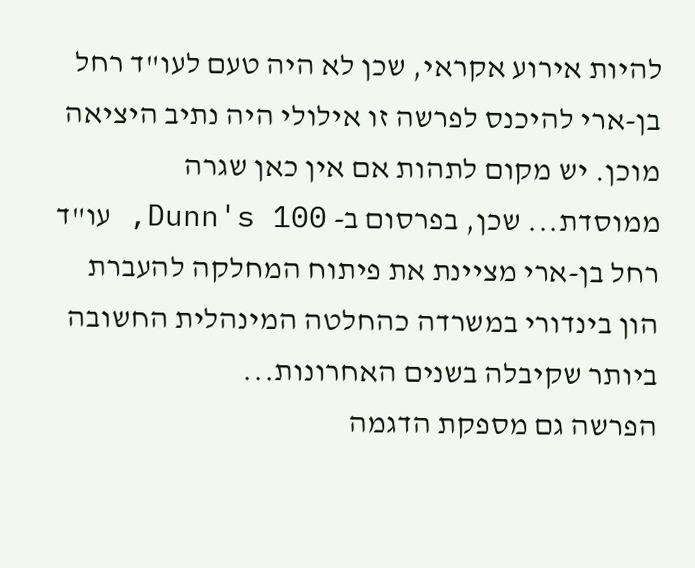להיות אירוע אקראי, שכן לא היה טעם לעו"ד רחל בן-ארי להיכנס לפרשה זו אילולי היה נתיב היציאה מוכן. יש מקום לתהות אם אין כאן שגרה ממוסדת... שכן, בפרסום ב- Dunn's 100, עו"ד רחל בן-ארי מציינת את פיתוח המחלקה להעברת הון בינדורי במשרדה כהחלטה המינהלית החשובה ביותר שקיבלה בשנים האחרונות...
הפרשה גם מספקת הדגמה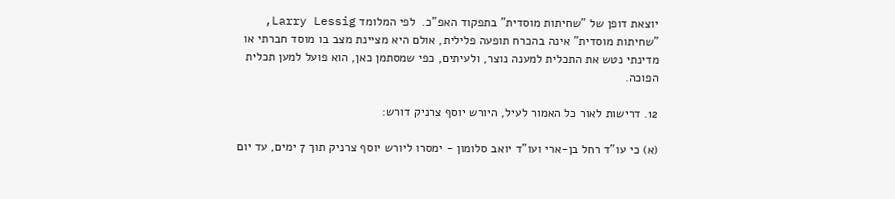יוצאת דופן של "שחיתות מוסדית" בתפקוד האפ"כ.  לפי המלומד Larry Lessig, "שחיתות מוסדית" אינה בהכרח תופעה פלילית, אולם היא מציינת מצב בו מוסד חברתי או מדינתי נטש את התכלית למענה נוצר, ולעיתים, כפי שמסתמן כאן, הוא פועל למען תכלית הפוכה.

12. דרישות לאור כל האמור לעיל, היורש יוסף צרניק דורש:

(א) כי עו"ד רחל בן-ארי ועו"ד יואב סלומון - ימסרו ליורש יוסף צרניק תוך 7 ימים, עד יום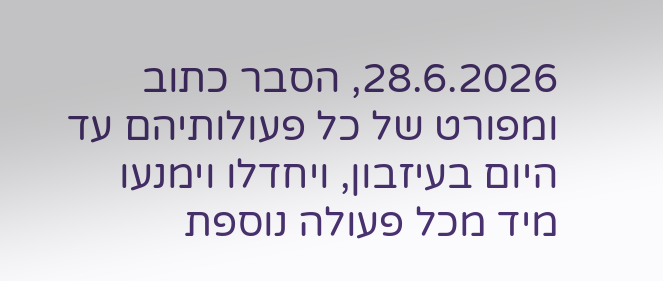28.6.2026, הסבר כתוב ומפורט של כל פעולותיהם עד היום בעיזבון, ויחדלו וימנעו מיד מכל פעולה נוספת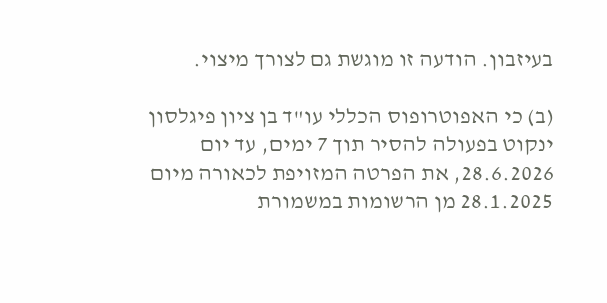בעיזבון. הודעה זו מוגשת גם לצורך מיצוי.

(ב) כי האפוטרופוס הכללי עו"ד בן ציון פיגלסון ינקוט בפעולה להסיר תוך 7 ימים, עד יום 28.6.2026, את הפרטה המזויפת לכאורה מיום 28.1.2025 מן הרשומות במשמורת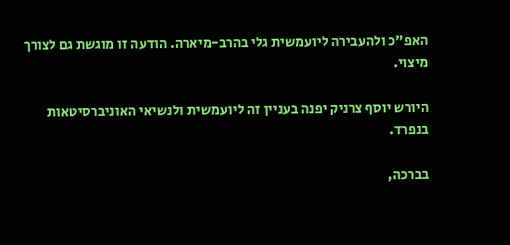האפ"כ ולהעבירה ליועמשית גלי בהרב-מיארה. הודעה זו מוגשת גם לצורך מיצוי.

היורש יוסף צרניק יפנה בעניין זה ליועמשית ולנשיאי האוניברסיטאות בנפרד.

בברכה,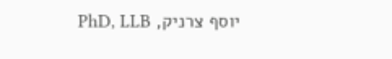יוסף צרניק, PhD, LLB